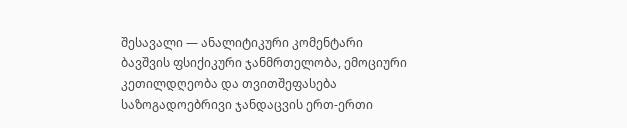შესავალი — ანალიტიკური კომენტარი
ბავშვის ფსიქიკური ჯანმრთელობა, ემოციური კეთილდღეობა და თვითშეფასება საზოგადოებრივი ჯანდაცვის ერთ-ერთი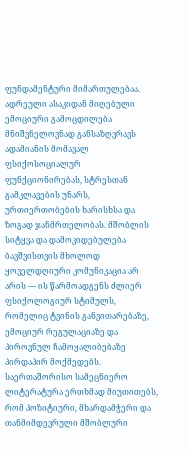ფუნდამენტური მიმართულებაა. ადრეული ასაკიდან მიღებული ემოციური გამოცდილება მნიშვნელოვნად განსაზღვრავს ადამიანის მომავალ ფსიქოსოციალურ ფუნქციონირებას, სტრესთან გამკლავების უნარს, ურთიერთობების ხარისხსა და ზოგად ჯანმრთელობას. მშობლის სიტყვა და დამოკიდებულება ბავშვისთვის მხოლოდ ყოველდღიური კომუნიკაცია არ არის — ის წარმოადგენს ძლიერ ფსიქოლოგიურ სტიმულს, რომელიც ტვინის განვითარებაზე, ემოციურ რეგულაციაზე და პიროვნულ ჩამოყალიბებაზე პირდაპირ მოქმედებს.
საერთაშორისო სამეცნიერო ლიტერატურა ერთხმად მიუთითებს, რომ პოზიტიური, მხარდამჭერი და თანმიმდევრული მშობლური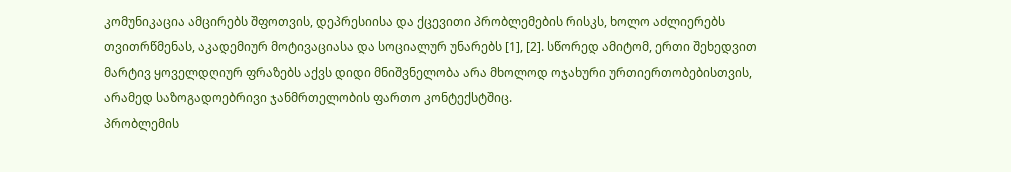კომუნიკაცია ამცირებს შფოთვის, დეპრესიისა და ქცევითი პრობლემების რისკს, ხოლო აძლიერებს თვითრწმენას, აკადემიურ მოტივაციასა და სოციალურ უნარებს [1], [2]. სწორედ ამიტომ, ერთი შეხედვით მარტივ ყოველდღიურ ფრაზებს აქვს დიდი მნიშვნელობა არა მხოლოდ ოჯახური ურთიერთობებისთვის, არამედ საზოგადოებრივი ჯანმრთელობის ფართო კონტექსტშიც.
პრობლემის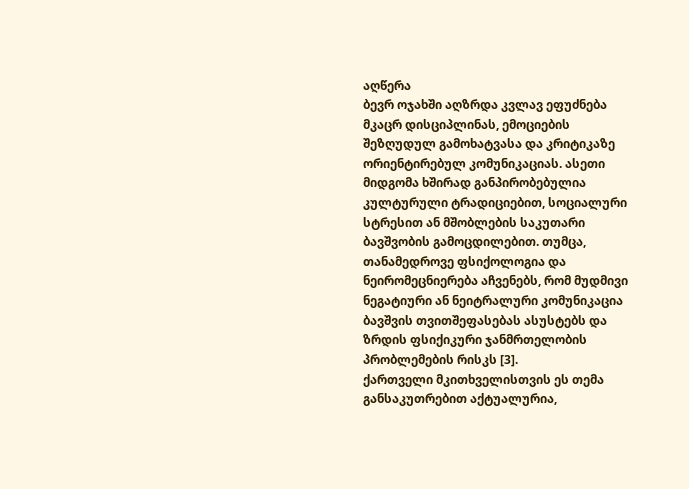აღწერა
ბევრ ოჯახში აღზრდა კვლავ ეფუძნება მკაცრ დისციპლინას, ემოციების შეზღუდულ გამოხატვასა და კრიტიკაზე ორიენტირებულ კომუნიკაციას. ასეთი მიდგომა ხშირად განპირობებულია კულტურული ტრადიციებით, სოციალური სტრესით ან მშობლების საკუთარი ბავშვობის გამოცდილებით. თუმცა, თანამედროვე ფსიქოლოგია და ნეირომეცნიერება აჩვენებს, რომ მუდმივი ნეგატიური ან ნეიტრალური კომუნიკაცია ბავშვის თვითშეფასებას ასუსტებს და ზრდის ფსიქიკური ჯანმრთელობის პრობლემების რისკს [3].
ქართველი მკითხველისთვის ეს თემა განსაკუთრებით აქტუალურია,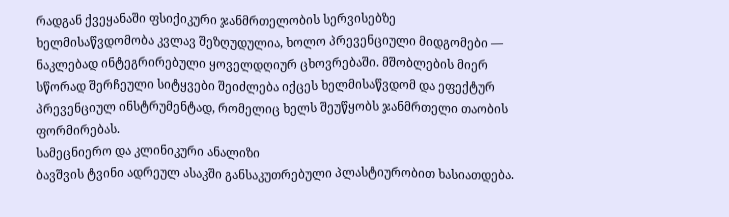რადგან ქვეყანაში ფსიქიკური ჯანმრთელობის სერვისებზე ხელმისაწვდომობა კვლავ შეზღუდულია, ხოლო პრევენციული მიდგომები — ნაკლებად ინტეგრირებული ყოველდღიურ ცხოვრებაში. მშობლების მიერ სწორად შერჩეული სიტყვები შეიძლება იქცეს ხელმისაწვდომ და ეფექტურ პრევენციულ ინსტრუმენტად, რომელიც ხელს შეუწყობს ჯანმრთელი თაობის ფორმირებას.
სამეცნიერო და კლინიკური ანალიზი
ბავშვის ტვინი ადრეულ ასაკში განსაკუთრებული პლასტიურობით ხასიათდება.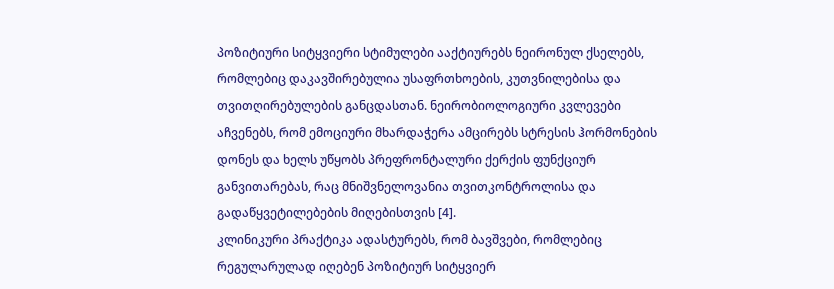პოზიტიური სიტყვიერი სტიმულები ააქტიურებს ნეირონულ ქსელებს, რომლებიც დაკავშირებულია უსაფრთხოების, კუთვნილებისა და თვითღირებულების განცდასთან. ნეირობიოლოგიური კვლევები აჩვენებს, რომ ემოციური მხარდაჭერა ამცირებს სტრესის ჰორმონების დონეს და ხელს უწყობს პრეფრონტალური ქერქის ფუნქციურ განვითარებას, რაც მნიშვნელოვანია თვითკონტროლისა და გადაწყვეტილებების მიღებისთვის [4].
კლინიკური პრაქტიკა ადასტურებს, რომ ბავშვები, რომლებიც რეგულარულად იღებენ პოზიტიურ სიტყვიერ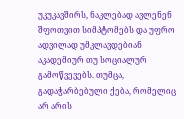უკუკავშირს, ნაკლებად ავლენენ შფოთვით სიმპტომებს და უფრო ადვილად უმკლავდებიან აკადემიურ თუ სოციალურ გამოწვევებს. თუმცა, გადაჭარბებული ქება, რომელიც არ არის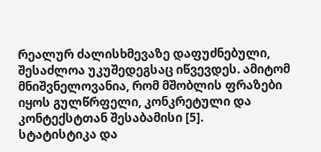რეალურ ძალისხმევაზე დაფუძნებული, შესაძლოა უკუშედეგსაც იწვევდეს. ამიტომ მნიშვნელოვანია, რომ მშობლის ფრაზები იყოს გულწრფელი, კონკრეტული და კონტექსტთან შესაბამისი [5].
სტატისტიკა და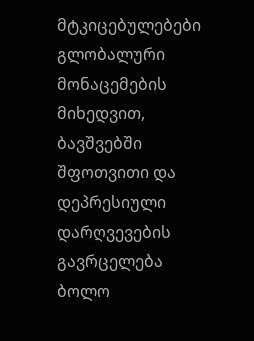მტკიცებულებები
გლობალური მონაცემების მიხედვით, ბავშვებში შფოთვითი და დეპრესიული დარღვევების გავრცელება ბოლო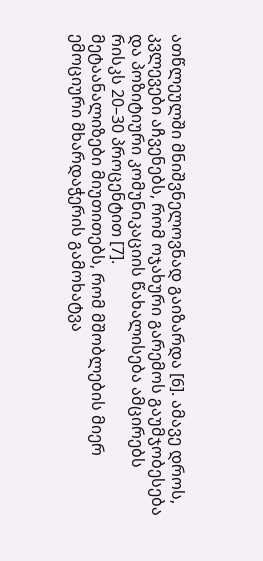ათწლეულში მნიშვნელოვნად გაიზარდა [6]. ამავე დროს, კვლევები აჩვენებს, რომ ოჯახური გარემოს გაუმჯობესება და პოზიტიური კომუნიკაციის წახალისება ამცირებს რისკს 20–30 პროცენტით [7].
მეტაანალიზები მიუთითებს, რომ მშობლების მიერ ემოციური მხარდაჭერის გამოხატვა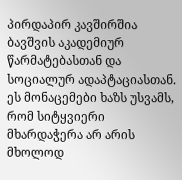პირდაპირ კავშირშია ბავშვის აკადემიურ წარმატებასთან და სოციალურ ადაპტაციასთან. ეს მონაცემები ხაზს უსვამს, რომ სიტყვიერი მხარდაჭერა არ არის მხოლოდ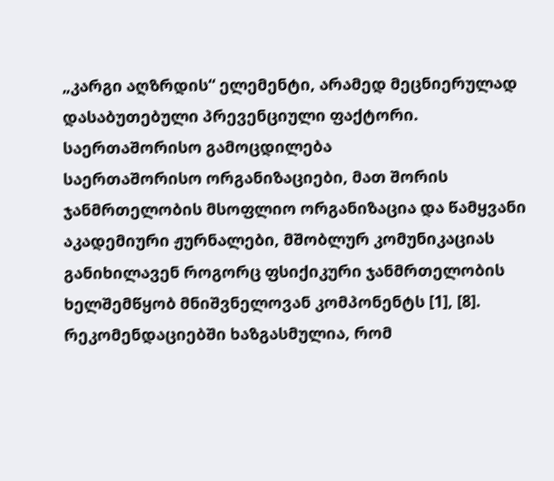„კარგი აღზრდის“ ელემენტი, არამედ მეცნიერულად დასაბუთებული პრევენციული ფაქტორი.
საერთაშორისო გამოცდილება
საერთაშორისო ორგანიზაციები, მათ შორის ჯანმრთელობის მსოფლიო ორგანიზაცია და წამყვანი აკადემიური ჟურნალები, მშობლურ კომუნიკაციას განიხილავენ როგორც ფსიქიკური ჯანმრთელობის ხელშემწყობ მნიშვნელოვან კომპონენტს [1], [8]. რეკომენდაციებში ხაზგასმულია, რომ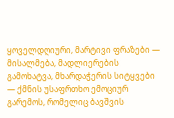ყოველდღიური, მარტივი ფრაზები — მისალმება, მადლიერების გამოხატვა, მხარდაჭერის სიტყვები — ქმნის უსაფრთხო ემოციურ გარემოს, რომელიც ბავშვის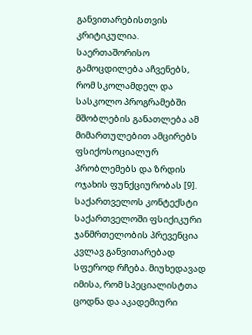განვითარებისთვის კრიტიკულია.
საერთაშორისო გამოცდილება აჩვენებს, რომ სკოლამდელ და სასკოლო პროგრამებში მშობლების განათლება ამ მიმართულებით ამცირებს ფსიქოსოციალურ პრობლემებს და ზრდის ოჯახის ფუნქციურობას [9].
საქართველოს კონტექსტი
საქართველოში ფსიქიკური ჯანმრთელობის პრევენცია კვლავ განვითარებად სფეროდ რჩება. მიუხედავად იმისა, რომ სპეციალისტთა ცოდნა და აკადემიური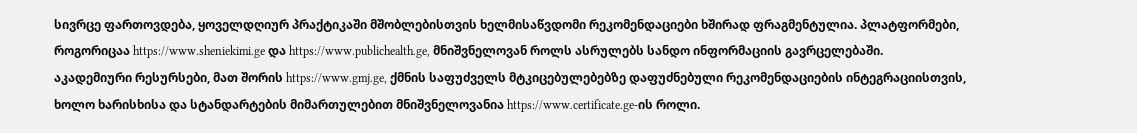სივრცე ფართოვდება, ყოველდღიურ პრაქტიკაში მშობლებისთვის ხელმისაწვდომი რეკომენდაციები ხშირად ფრაგმენტულია. პლატფორმები, როგორიცაა https://www.sheniekimi.ge და https://www.publichealth.ge, მნიშვნელოვან როლს ასრულებს სანდო ინფორმაციის გავრცელებაში.
აკადემიური რესურსები, მათ შორის https://www.gmj.ge, ქმნის საფუძველს მტკიცებულებებზე დაფუძნებული რეკომენდაციების ინტეგრაციისთვის, ხოლო ხარისხისა და სტანდარტების მიმართულებით მნიშვნელოვანია https://www.certificate.ge-ის როლი.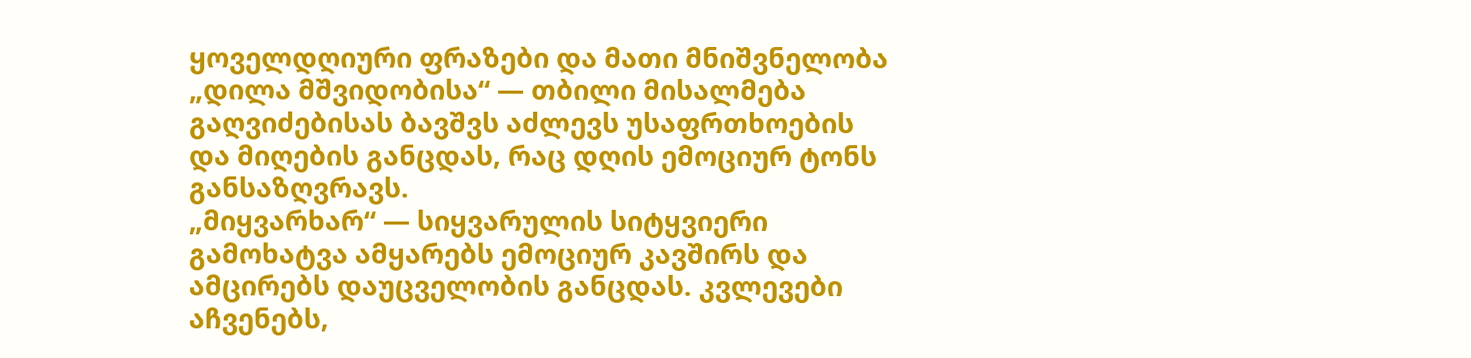ყოველდღიური ფრაზები და მათი მნიშვნელობა
„დილა მშვიდობისა“ — თბილი მისალმება გაღვიძებისას ბავშვს აძლევს უსაფრთხოების და მიღების განცდას, რაც დღის ემოციურ ტონს განსაზღვრავს.
„მიყვარხარ“ — სიყვარულის სიტყვიერი გამოხატვა ამყარებს ემოციურ კავშირს და ამცირებს დაუცველობის განცდას. კვლევები აჩვენებს,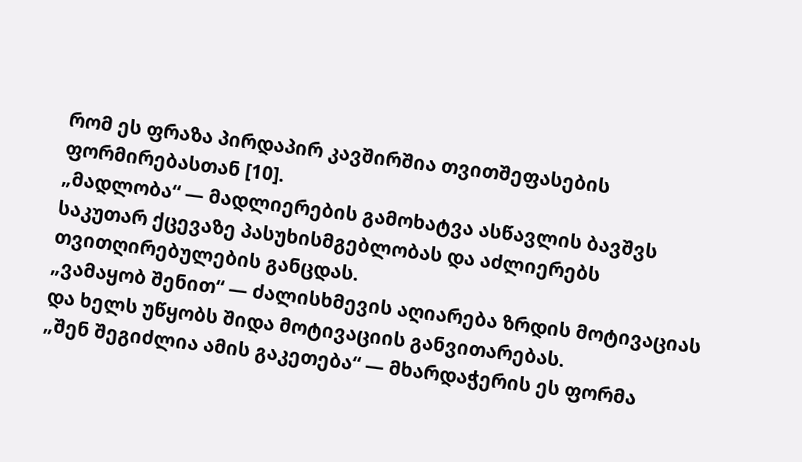რომ ეს ფრაზა პირდაპირ კავშირშია თვითშეფასების ფორმირებასთან [10].
„მადლობა“ — მადლიერების გამოხატვა ასწავლის ბავშვს საკუთარ ქცევაზე პასუხისმგებლობას და აძლიერებს თვითღირებულების განცდას.
„ვამაყობ შენით“ — ძალისხმევის აღიარება ზრდის მოტივაციას და ხელს უწყობს შიდა მოტივაციის განვითარებას.
„შენ შეგიძლია ამის გაკეთება“ — მხარდაჭერის ეს ფორმა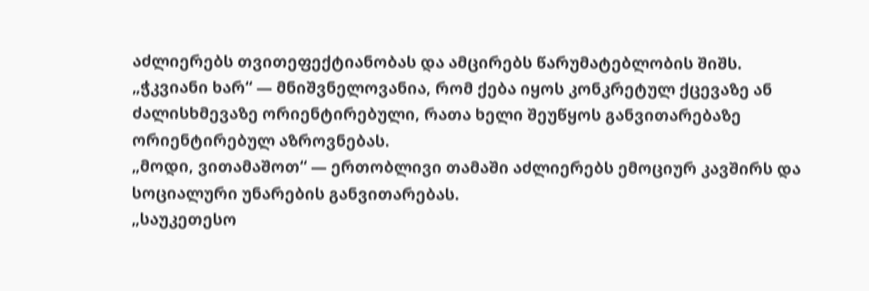აძლიერებს თვითეფექტიანობას და ამცირებს წარუმატებლობის შიშს.
„ჭკვიანი ხარ“ — მნიშვნელოვანია, რომ ქება იყოს კონკრეტულ ქცევაზე ან ძალისხმევაზე ორიენტირებული, რათა ხელი შეუწყოს განვითარებაზე ორიენტირებულ აზროვნებას.
„მოდი, ვითამაშოთ“ — ერთობლივი თამაში აძლიერებს ემოციურ კავშირს და სოციალური უნარების განვითარებას.
„საუკეთესო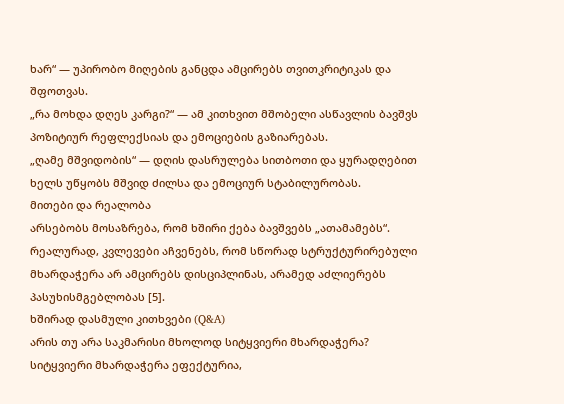ხარ“ — უპირობო მიღების განცდა ამცირებს თვითკრიტიკას და შფოთვას.
„რა მოხდა დღეს კარგი?“ — ამ კითხვით მშობელი ასწავლის ბავშვს პოზიტიურ რეფლექსიას და ემოციების გაზიარებას.
„ღამე მშვიდობის“ — დღის დასრულება სითბოთი და ყურადღებით ხელს უწყობს მშვიდ ძილსა და ემოციურ სტაბილურობას.
მითები და რეალობა
არსებობს მოსაზრება, რომ ხშირი ქება ბავშვებს „ათამამებს“. რეალურად, კვლევები აჩვენებს, რომ სწორად სტრუქტურირებული მხარდაჭერა არ ამცირებს დისციპლინას, არამედ აძლიერებს პასუხისმგებლობას [5].
ხშირად დასმული კითხვები (Q&A)
არის თუ არა საკმარისი მხოლოდ სიტყვიერი მხარდაჭერა?
სიტყვიერი მხარდაჭერა ეფექტურია,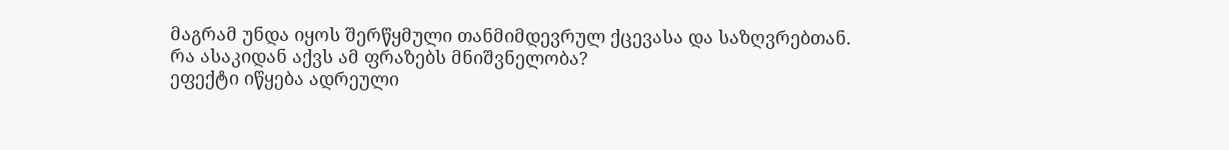მაგრამ უნდა იყოს შერწყმული თანმიმდევრულ ქცევასა და საზღვრებთან.
რა ასაკიდან აქვს ამ ფრაზებს მნიშვნელობა?
ეფექტი იწყება ადრეული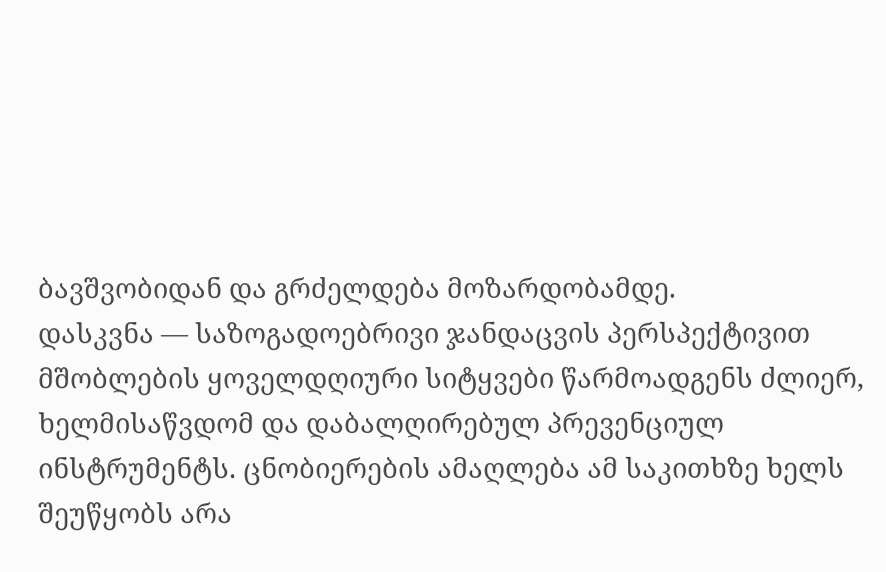ბავშვობიდან და გრძელდება მოზარდობამდე.
დასკვნა — საზოგადოებრივი ჯანდაცვის პერსპექტივით
მშობლების ყოველდღიური სიტყვები წარმოადგენს ძლიერ, ხელმისაწვდომ და დაბალღირებულ პრევენციულ ინსტრუმენტს. ცნობიერების ამაღლება ამ საკითხზე ხელს შეუწყობს არა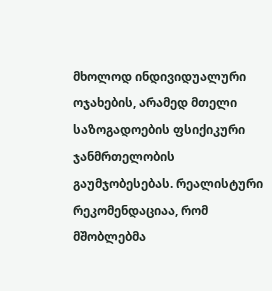მხოლოდ ინდივიდუალური ოჯახების, არამედ მთელი საზოგადოების ფსიქიკური ჯანმრთელობის გაუმჯობესებას. რეალისტური რეკომენდაციაა, რომ მშობლებმა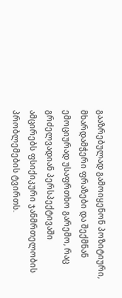გააზრებულად გამოიყენონ პოზიტიური, მხარდამჭერი ფრაზები და შექმნან ემოციურად უსაფრთხო გარემო, რაც გრძელვადიან პერსპექტივაში ამცირებს ფსიქიკური ჯანმრთელობის პრობლემების ტვირთს.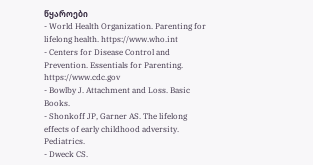წყაროები
- World Health Organization. Parenting for lifelong health. https://www.who.int
- Centers for Disease Control and Prevention. Essentials for Parenting. https://www.cdc.gov
- Bowlby J. Attachment and Loss. Basic Books.
- Shonkoff JP, Garner AS. The lifelong effects of early childhood adversity. Pediatrics.
- Dweck CS.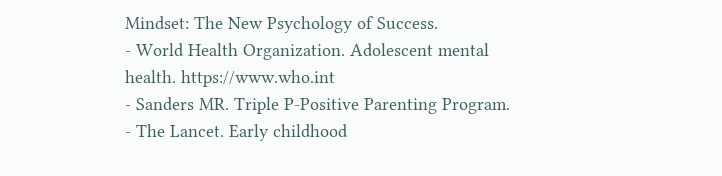Mindset: The New Psychology of Success.
- World Health Organization. Adolescent mental health. https://www.who.int
- Sanders MR. Triple P-Positive Parenting Program.
- The Lancet. Early childhood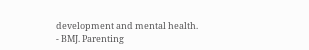development and mental health.
- BMJ. Parenting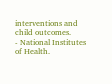interventions and child outcomes.
- National Institutes of Health.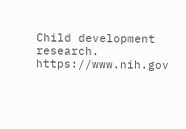Child development research. https://www.nih.gov